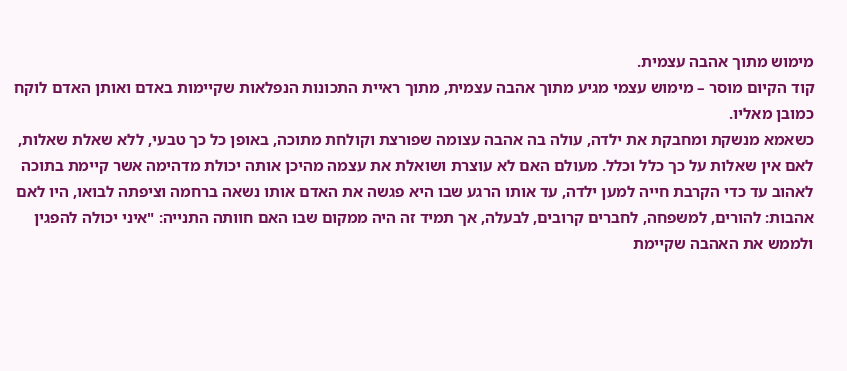מימוש מתוך אהבה עצמית.
קוד הקיום מוסר – מימוש עצמי מגיע מתוך אהבה עצמית, מתוך ראיית התכונות הנפלאות שקיימות באדם ואותן האדם לוקח כמובן מאליו.
כשאמא מנשקת ומחבקת את ילדה, עולה בה אהבה עצומה שפורצת וקולחת מתוכה, באופן כל כך טבעי, ללא שאלת שאלות, לאם אין שאלות על כך כלל וכלל. מעולם האם לא עוצרת ושואלת את עצמה מהיכן אותה יכולת מדהימה אשר קיימת בתוכה לאהוב עד כדי הקרבת חייה למען ילדה, עד אותו הרגע שבו היא פגשה את האדם אותו נשאה ברחמה וציפתה לבואו, היו לאם אהבות: להורים, למשפחה, לחברים קרובים, לבעלה, אך תמיד זה היה ממקום שבו האם חוותה התנייה: "איני יכולה להפגין ולממש את האהבה שקיימת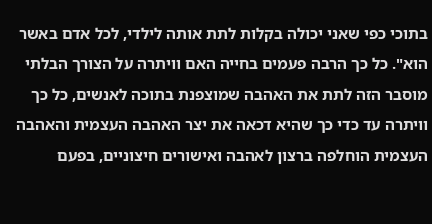בתוכי כפי שאני יכולה בקלות לתת אותה לילדי, לכל אדם באשר הוא". כל כך הרבה פעמים בחייה האם וויתרה על הצורך הבלתי מוסבר הזה לתת את האהבה שמוצפנת בתוכה לאנשים, כל כך וויתרה עד כדי כך שהיא דכאה את יצר האהבה העצמית והאהבה העצמית הוחלפה ברצון לאהבה ואישורים חיצוניים, בפעם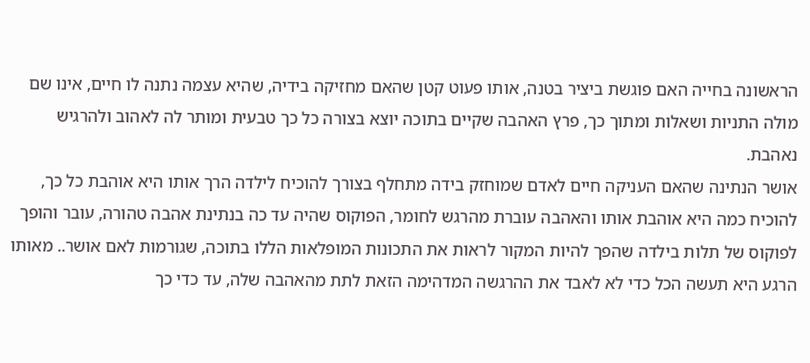הראשונה בחייה האם פוגשת ביציר בטנה, אותו פעוט קטן שהאם מחזיקה בידיה, שהיא עצמה נתנה לו חיים, אינו שם מולה התניות ושאלות ומתוך כך, פרץ האהבה שקיים בתוכה יוצא בצורה כל כך טבעית ומותר לה לאהוב ולהרגיש נאהבת.
אושר הנתינה שהאם העניקה חיים לאדם שמוחזק בידה מתחלף בצורך להוכיח לילדה הרך אותו היא אוהבת כל כך, להוכיח כמה היא אוהבת אותו והאהבה עוברת מהרגש לחומר, הפוקוס שהיה עד כה בנתינת אהבה טהורה, עובר והופך לפוקוס של תלות בילדה שהפך להיות המקור לראות את התכונות המופלאות הללו בתוכה, שגורמות לאם אושר.. מאותו הרגע היא תעשה הכל כדי לא לאבד את ההרגשה המדהימה הזאת לתת מהאהבה שלה, עד כדי כך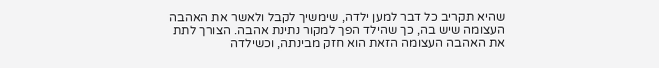שהיא תקריב כל דבר למען ילדה, שימשיך לקבל ולאשר את האהבה העצומה שיש בה, כך שהילד הפך למקור נתינת אהבה. הצורך לתת את האהבה העצומה הזאת הוא חזק מבינתה, וכשילדה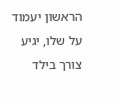הראשון יעמוד על שלו, יגיע צורך בילד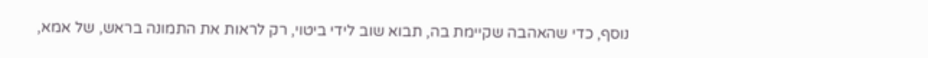נוסף, כדי שהאהבה שקיימת בה, תבוא שוב לידי ביטוי, רק לראות את התמונה בראש, של אמא,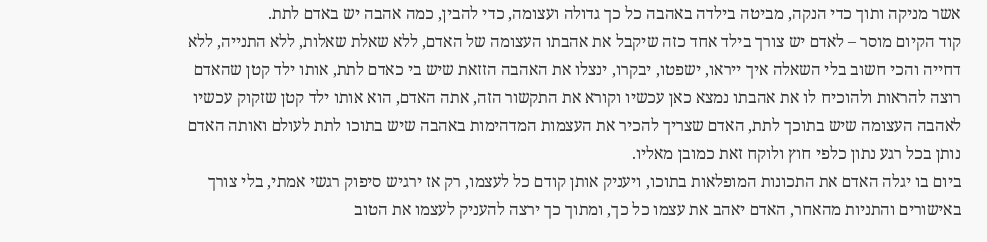אשר מניקה ותוך כדי הנקה, מביטה בילדה באהבה כל כך גדולה ועצומה, כדי להבין, כמה אהבה יש באדם לתת.
קוד הקיום מוסר – לאדם יש צורך בילד אחד כזה שיקבל את אהבתו העצומה של האדם, ללא שאלת שאלות, ללא התנייה, ללא דחייה והכי חשוב בלי השאלה איך ייראו, ישפטו, יבקרו, ינצלו את האהבה הזזאת שיש בי כאדם לתת, אותו ילד קטן שהאדם רוצה להראות ולהוכיח לו את אהבתו נמצא כאן עכשיו וקורא את התקשור הזה, אתה האדם, הוא אותו ילד קטן שזקוק עכשיו לאהבה העצומה שיש בתוכך לתת, האדם שצריך להכיר את העצמות המדהימות באהבה שיש בתוכו לתת לעולם ואותה האדם נותן בכל רגע נתון כלפי חוץ ולוקח זאת כמובן מאליו.
ביום בו יגלה האדם את התכונות המופלאות בתוכו, ויעניק אותן קודם כל לעצמו, רק אז ירגיש סיפוק רגשי אמתי, בלי צורך באישורים והתניות מהאחר, האדם יאהב את עצמו כל כך, ומתוך כך ירצה להעניק לעצמו את הטוב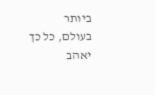ביותר בעולם, כל כך יאהב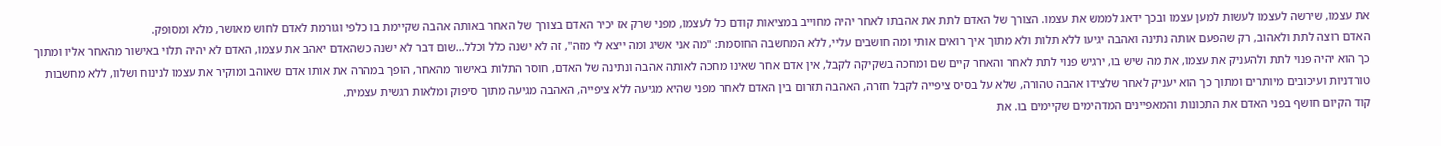את עצמו, שירשה לעצמו לעשות למען עצמו ובכך ידאג לממש את עצמו. הצורך של האדם לתת את אהבתו לאחר יהיה מחוייב במציאות קודם כל לעצמו, מפני שרק אז יכיר האדם בצורך של האחר באותה אהבה שקיימת בו כלפי וגורמת לאדם לחוש מאושר, מלא ומסופק.
האדם רוצה לתת ולאהוב, רק שהפעם אותה נתינה ואהבה יגיעו ללא תלות ולא מתוך איך רואים אותי ומה חושבים עליי, ללא המחשבה החוסמת: "מה אני אשיג ומה ייצא לי מזה", זה לא ישנה כלל וכלל…שום דבר לא ישנה כשהאדם יאהב את עצמו, האדם לא יהיה תלוי באישור מהאחר אליו ומתוך כך הוא יהיה פנוי לתת ולהעניק את עצמו, את מה שיש בו, ירגיש פנוי לתת לאחר והאחר קיים שם ומחכה בשקיקה לקבל, אין אדם אחר שאינו מחכה לאותה אהבה ונתינה של האדם, חוסר התלות באישור מהאחר, הופך במהרה את אותו אדם שאוהב ומוקיר את עצמו לנינוח ושלוו, ללא מחשבות טורדניות ועיכובים מיותרים ומתוך כך הוא יעניק לאחר שלצידו אהבה טהורה, שלא על בסיס ציפייה לקבל חזרה, האהבה תזרום בין האדם לאחר מפני שהיא מגיעה ללא ציפייה, האהבה מגיעה מתוך סיפוק ומלאות רגשית עצמית.
קוד הקיום חושף בפני האדם את התכונות והמאפיינים המדהימים שקיימים בו. את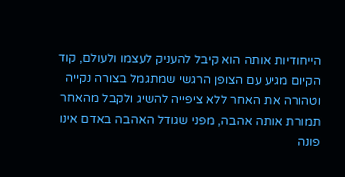הייחודיות אותה הוא קיבל להעניק לעצמו ולעולם, קוד הקיום מגיע עם הצופן הרגשי שמתגמל בצורה נקייה וטהורה את האחר ללא ציפייה להשיג ולקבל מהאחר תמורת אותה אהבה, מפני שגודל האהבה באדם אינו פונה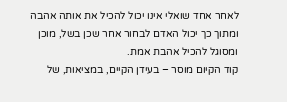לאחר אחד שואלי אינו יכול להכיל את אותה אהבה ומתוך כך יכול האדם לבחור אחר שכן בשל, מוכן ומסוגל להכיל אהבת אמת.
קוד הקיום מוסר – בעידן הקיים, במציאות, של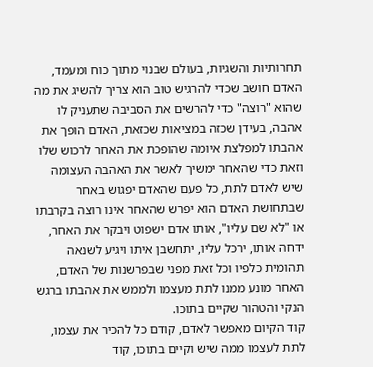תחרותיות והשגיות, בעולם שבנוי מתוך כוח ומעמד, האדם חושב שכדי להרגיש טוב הוא צריך להשיג את מה שהוא "רוצה" כדי להרשים את הסביבה שתעניק לו אהבה, בעידן שכזה במציאות שכזאת, האדם הופך את אהבתו למפלצת איומה שהופכת את האחר לרכוש שלו וזאת כדי שהאחר ימשיך לאשר את האהבה העצומה שיש לאדם לתת, כל פעם שהאדם יפגוש באחר שבתחושת האדם הוא יפרש שהאחר אינו רוצה בקרבתו או "לא שם עליו", אותו אדם ישפוט ויבקר את האחר, ידחה אותו, ירכל עליו, יתחשבן איתו ויגיע לשנאה תהומית כלפיו וכל זאת מפני שבפרשנות של האדם, האחר מונע ממנו לתת מעצמו ולממש את אהבתו ברגש הנקי והטהור שקיים בתוכו.
קוד הקיום מאפשר לאדם, קודם כל להכיר את עצמו, לתת לעצמו ממה שיש וקיים בתוכו, קוד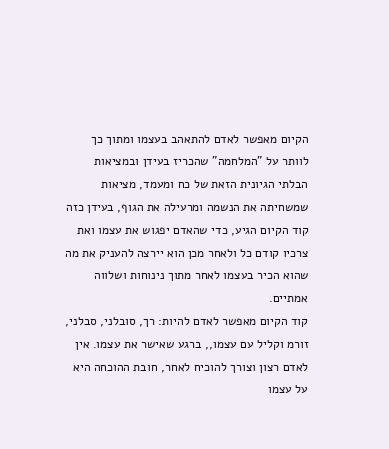הקיום מאפשר לאדם להתאהב בעצמו ומתוך כך לוותר על "המלחמה" שהכריז בעידן ובמציאות הבלתי הגיונית הזאת של כח ומעמד, מציאות שמשחיתה את הנשמה ומרעילה את הגוף, בעידן כזה קוד הקיום הגיע, כדי שהאדם יפגוש את עצמו ואת צרכיו קודם כל ולאחר מכן הוא יירצה להעניק את מה שהוא הכיר בעצמו לאחר מתוך נינוחות ושלווה אמתיים.
קוד הקיום מאפשר לאדם להיות: רך, סובלני, סבלני, זורמ וקליל עם עצמו,, ברגע שאישר את עצמו. אין לאדם רצון וצורך להוכיח לאחר, חובת ההוכחה היא על עצמו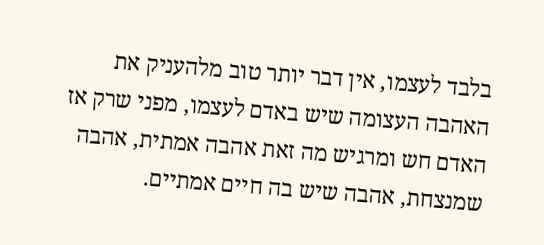בלבד לעצמו, אין דבר יותר טוב מלהעניק את האהבה העצומה שיש באדם לעצמו, מפני שרק אז האדם חש ומרגיש מה זאת אהבה אמתית, אהבה שמנצחת, אהבה שיש בה חיים אמתיים.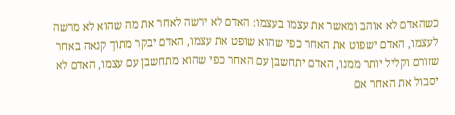כשהאדם לא אוהב ומאשר את עצמו בעצמו: האדם לא ירשה לאחר את מה שהוא לא מרשה לעצמו, האדם ישפוט את האחר כפי שהוא שופט את עצמו, האדם יבקר מתוך קנאה באחר שזורם וקליל יותר ממנו, האדם יתחשבן עם האחר כפי שהוא מתחשבן עם עצמו, האדם לא יסבול את האחר אם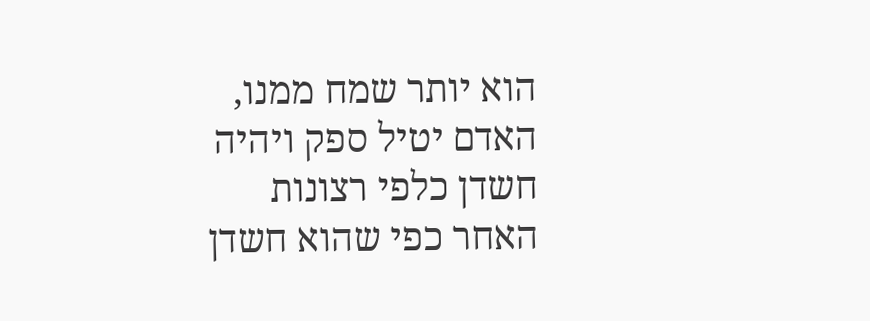הוא יותר שמח ממנו, האדם יטיל ספק ויהיה חשדן כלפי רצונות האחר כפי שהוא חשדן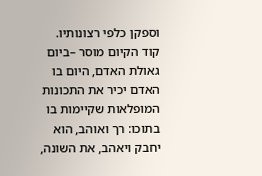וספקן כלפי רצונותיו.
קוד הקיום מוסר –ביום גאולת האדם, היום בו האדם יכיר את התכונות המופלאות שקיימות בו בתוכו: רך ואוהב, הוא יחבק ויאהב, את השונה,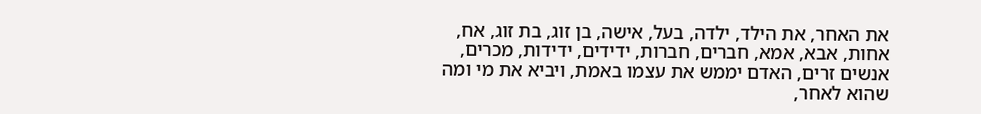את האחר, את הילד, ילדה, בעל, אישה, בן זוג, בת זוג, אח, אחות, אבא, אמא, חברים, חברות, ידידים, ידידות, מכרים, אנשים זרים, האדם יממש את עצמו באמת, ויביא את מי ומה שהוא לאחר,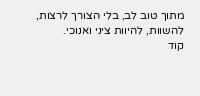מתוך טוב לב, בלי הצורך לרצות, להשוות, להיוות ציני ואנוכי.
קוד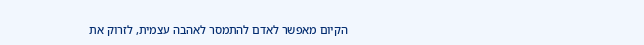הקיום מאפשר לאדם להתמסר לאהבה עצמית, לזרוק את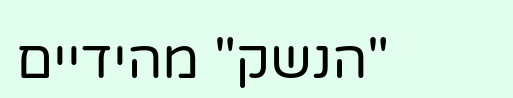"הנשק" מהידיים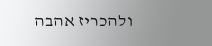ולהכריז אהבה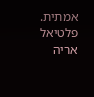אמתית.
פלטיאל אריה